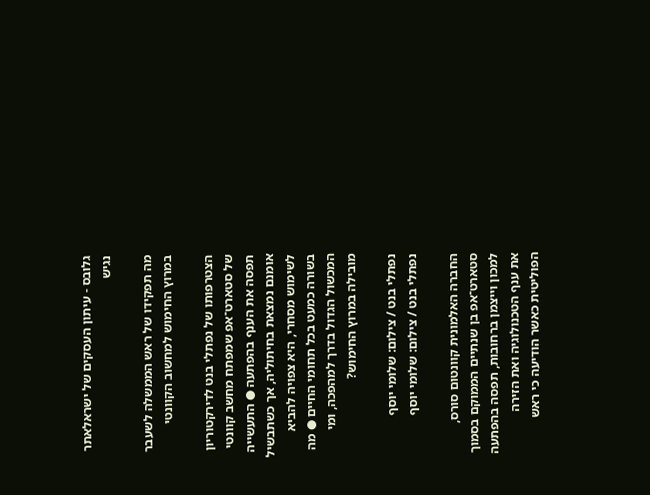גלובס - עיתון העסקים של ישראלאתר נגיש

מה תפקידו של ראש הממשלה לשעבר במרוץ החימוש למחשוב הקוונטי

הצטרפותו של נפתלי בנט לדירקטוריון של סטארט־אפ שמפתח מחשב קוונטי תפסה את הענף בהפתעה ● התעשייה אומנם נמצאת בחיתוליה, אך כשתבשיל לשימוש מסחרי, היא צפויה להביא בשורה כמעט בכל תחומי החיים ● מה המכשול הגדול בדרך למהפכה, ומי מובילה במרוץ החימוש?

נפתלי בנט / צילום: שלומי יוסף
נפתלי בנט / צילום: שלומי יוסף

החברה האלמונית קוונטום סורס, סטארט־אפ בן שנתיים הממוקם בסמוך למכון וייצמן ברחובות, תפסה בהפתעה את ענף הטכנולוגיה ואת הזירה הפוליטית כאשר הודיעה כי ראש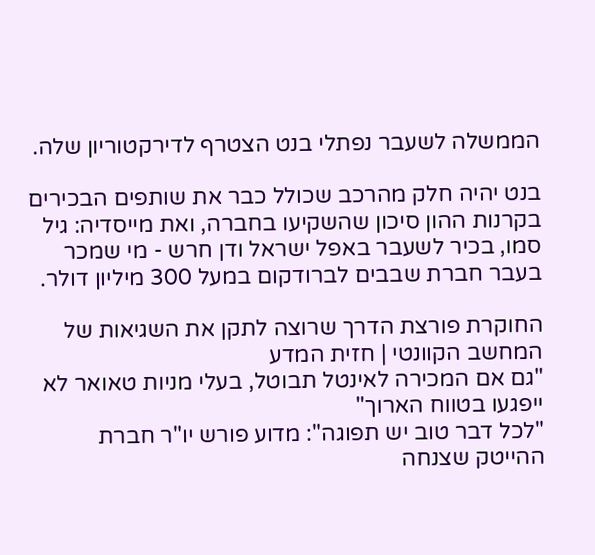הממשלה לשעבר נפתלי בנט הצטרף לדירקטוריון שלה.

בנט יהיה חלק מהרכב שכולל כבר את שותפים הבכירים בקרנות ההון סיכון שהשקיעו בחברה, ואת מייסדיה: גיל סמו, בכיר לשעבר באפל ישראל ודן חרש - מי שמכר בעבר חברת שבבים לברודקום במעל 300 מיליון דולר.

החוקרת פורצת הדרך שרוצה לתקן את השגיאות של המחשב הקוונטי | חזית המדע
"גם אם המכירה לאינטל תבוטל, בעלי מניות טאואר לא ייפגעו בטווח הארוך"
"לכל דבר טוב יש תפוגה": מדוע פורש יו"ר חברת ההייטק שצנחה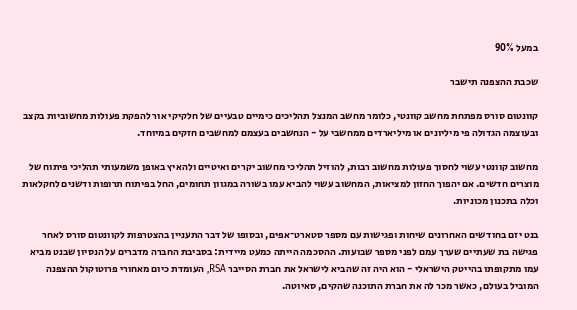במעל 90%

שכבת ההצפנה תישבר

קוונטום סורס מפתחת מחשב קוונטי, כלומר מחשב המנצל תהליכים כימיים טבעיים של חלקיקי אור להפקת פעולות מחשוביות בקצב ובעוצמה הגדולה פי מיליונים או מיליארדים ממחשבי על - הנחשבים בעצמם למחשבים חזקים במיוחד.

מחשוב קוונטי עשוי לחסוך פעולות מחשוב רבות, להוזיל תהליכי מחשוב יקרים ואיטיים ולהאיץ באופן משמעותי תהליכי פיתוח של מוצרים חדשים. אם יהפוך החזון למציאות, המחשוב עשוי להביא עמו בשורה במגוון תחומים, החל בפיתוח תרופות ודשנים לחקלאות וכלה בתכנון מכוניות.

בנט יזם בחודשים האחרונים שיחות ופגישות עם מספר סטארט־אפים, ובסופו של דבר התעניין בהצטרפות לקוונטום סורס לאחר פגישה בת שעתיים שערך עמם לפני מספר שבועות. ההסכמה הייתה כמעט מיידית: בסביבת החברה מדברים על הנסיון שבנט מביא עמו מתקופתו בהייטק הישראלי - הוא היה זה שהביא לישראל את חברת הסייבר RSA, העומדת כיום מאחורי פרוטוקול ההצפנה המוביל בעולם, כאשר מכר לה את חברת התוכנה שהקים, סאיוטה.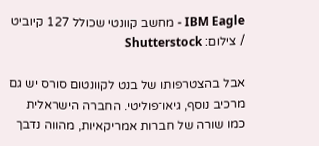IBM Eagle - מחשב קוונטי שכולל 127 קיוביט / צילום: Shutterstock

אבל בהצטרפותו של בנט לקוונטום סורס יש גם מרכיב נוסף, גיאו־פוליטי. החברה הישראלית כמו שורה של חברות אמריקאיות, מהווה נדבך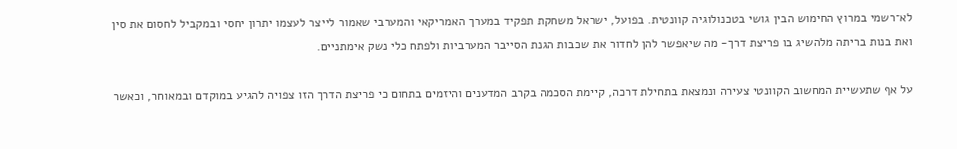לא־רשמי במרוץ החימוש הבין גושי בטכנולוגיה קוונטית. בפועל, ישראל משחקת תפקיד במערך האמריקאי והמערבי שאמור לייצר לעצמו יתרון יחסי ובמקביל לחסום את סין ואת בנות בריתה מלהשיג בו פריצת דרך- מה שיאפשר להן לחדור את שכבות הגנת הסייבר המערביות ולפתח כלי נשק אימתניים.

על אף שתעשיית המחשוב הקוונטי צעירה ונמצאת בתחילת דרכה, קיימת הסכמה בקרב המדענים והיזמים בתחום כי פריצת הדרך הזו צפויה להגיע במוקדם ובמאוחר, וכאשר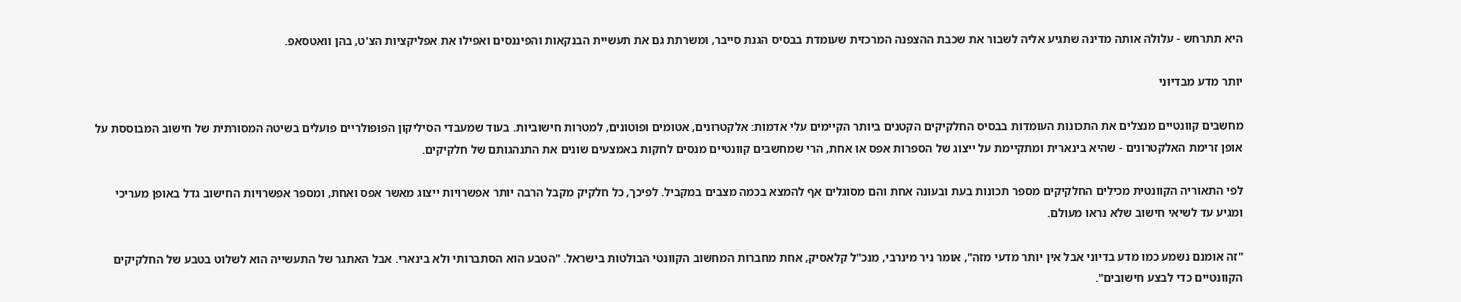היא תתרחש - עלולה אותה מדינה שתגיע אליה לשבור את שכבת ההצפנה המרכזית שעומדת בבסיס הגנת סייבר, ומשרתת גם את תעשיית הבנקאות והפיננסים ואפילו את אפליקציות הצ'ט, בהן וואטסאפ.

יותר מדע מבדיוני

מחשבים קוונטיים מנצלים את התכונות העומדות בבסיס החלקיקים הקטנים ביותר הקיימים עלי אדמות: אלקטרונים, אטומים ופוטונים, למטרות חישוביות. בעוד שמעבדי הסיליקון הפופולריים פועלים בשיטה המסורתית של חישוב המבוססת על אופן זרימת האלקטרונים - שהיא בינארית ומתקיימת על ייצוג של הספרות אפס או אחת, הרי שמחשבים קוונטיים מנסים לחקות באמצעים שונים את התנהגותם של חלקיקים.

לפי התאוריה הקוונטית מכילים החלקיקים מספר תכונות בעת ובעונה אחת והם מסוגלים אף להמצא בכמה מצבים במקביל. לפיכך, כל חלקיק מקבל הרבה יותר אפשרויות ייצוג מאשר אפס ואחת, ומספר אפשרויות החישוב גדל באופן מעריכי ומגיע עד לשיאי חישוב שלא נראו מעולם.

"זה אומנם נשמע כמו מדע בדיוני אבל אין יותר מדעי מזה", אומר ניר מינרבי, מנכ"ל קלאסיק, אחת מחברות המחשוב הקוונטי הבולטות בישראל. "הטבע הוא הסתברותי ולא בינארי. אבל האתגר של התעשייה הוא לשלוט בטבע של החלקיקים הקוונטיים כדי לבצע חישובים".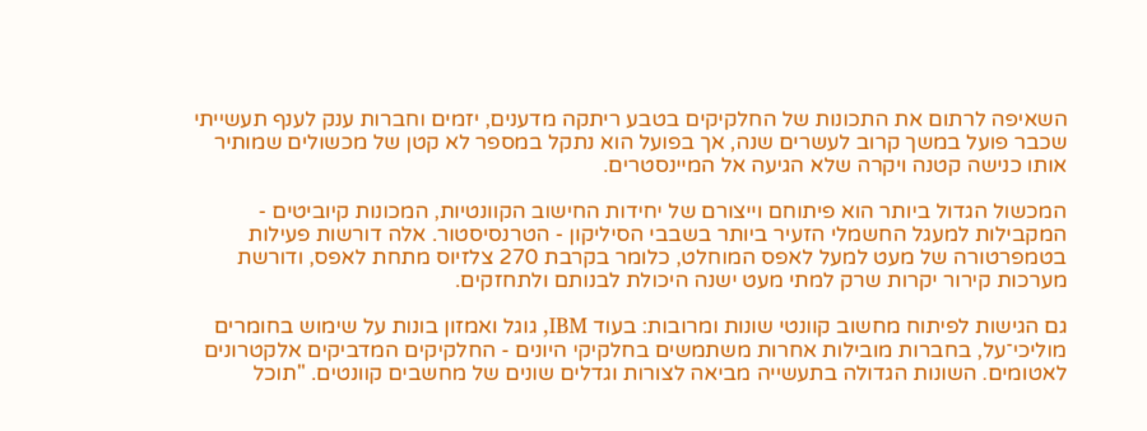השאיפה לרתום את התכונות של החלקיקים בטבע ריתקה מדענים, יזמים וחברות ענק לענף תעשייתי שכבר פועל במשך קרוב לעשרים שנה, אך בפועל הוא נתקל במספר לא קטן של מכשולים שמותיר אותו כנישה קטנה ויקרה שלא הגיעה אל המיינסטרים.

המכשול הגדול ביותר הוא פיתוחם וייצורם של יחידות החישוב הקוונטיות, המכונות קיוביטים - המקבילות למעגל החשמלי הזעיר ביותר בשבבי הסיליקון - הטרנסיסטור. אלה דורשות פעילות בטמפרטורה של מעט למעל לאפס המוחלט, כלומר בקרבת 270 צלזיוס מתחת לאפס, ודורשת מערכות קירור יקרות שרק למתי מעט ישנה היכולת לבנותם ולתחזקים.

גם הגישות לפיתוח מחשוב קוונטי שונות ומרובות: בעוד IBM, גוגל ואמזון בונות על שימוש בחומרים מוליכי־על, בחברות מובילות אחרות משתמשים בחלקיקי היונים - החלקיקים המדביקים אלקטרונים לאטומים. השונות הגדולה בתעשייה מביאה לצורות וגדלים שונים של מחשבים קוונטים. "תוכל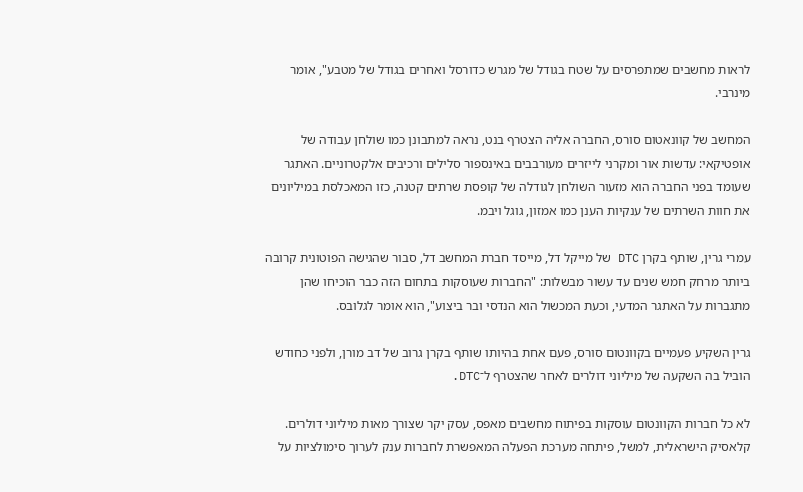לראות מחשבים שמתפרסים על שטח בגודל של מגרש כדורסל ואחרים בגודל של מטבע", אומר מינרבי.

המחשב של קוונאטום סורס, החברה אליה הצטרף בנט, נראה למתבונן כמו שולחן עבודה של אופטיקאי: עדשות אור ומקרני לייזרים מעורבבים באינספור סלילים ורכיבים אלקטרוניים. האתגר שעומד בפני החברה הוא מזעור השולחן לגודלה של קופסת שרתים קטנה, כזו המאכלסת במיליונים את חוות השרתים של ענקיות הענן כמו אמזון, גוגל ויבמ.

עמרי גרין, שותף בקרן DTC של מייקל דל, מייסד חברת המחשב דל, סבור שהגישה הפוטונית קרובה ביותר מרחק חמש שנים עד עשור מבשלות: "החברות שעוסקות בתחום הזה כבר הוכיחו שהן מתגברות על האתגר המדעי, וכעת המכשול הוא הנדסי ובר ביצוע", הוא אומר לגלובס.

גרין השקיע פעמיים בקוונטום סורס, פעם אחת בהיותו שותף בקרן גרוב של דב מורן, ולפני כחודש הוביל בה השקעה של מיליוני דולרים לאחר שהצטרף ל־DTC.

לא כל חברות הקוונטום עוסקות בפיתוח מחשבים מאפס, עסק יקר שצורך מאות מיליוני דולרים. קלאסיק הישראלית, למשל, פיתחה מערכת הפעלה המאפשרת לחברות ענק לערוך סימולציות על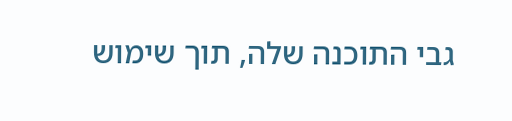גבי התוכנה שלה, תוך שימוש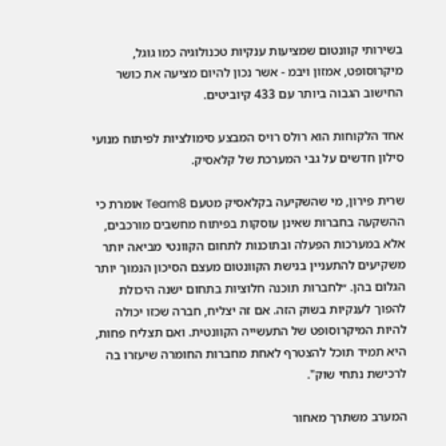בשירותי קוונטום שמציעות ענקיות טכנולוגיה כמו גוגל, מיקרוסופט, אמזון ויבמ - אשר נכון להיום מציעה את כושר החישוב הגבוה ביותר עם 433 קיוביטים.

אחד הלקוחות הוא רולס רויס המבצע סימולציות לפיתוח מנועי סילון חדשים על גבי המערכת של קלאסיק.

שרית פירון, מי שהשקיעה בקלאסיק מטעם Team8 אומרת כי ההשקעה בחברות שאינן עוסקות בפיתוח מחשבים מורכבים, אלא במערכות הפעלה ובתוכנות לתחום הקוונטי מביאה יותר משקיעים להתעניין בנישת הקוונטום מעצם הסיכון הנמוך יותר הגלום בהן. ״לחברות תוכנה חלוציות בתחום ישנה היכולת להפוך לענקיות בשוק הזה. אם זה יצליח, חברה שכזו יכולה להיות המיקרוסופט של התעשייה הקוונטית. ואם תצליח פחות, היא תמיד תוכל להצטרף לאחת מחברות החומרה שיעזרו בה לרכישת נתחי שוק".

המערב משתרך מאחור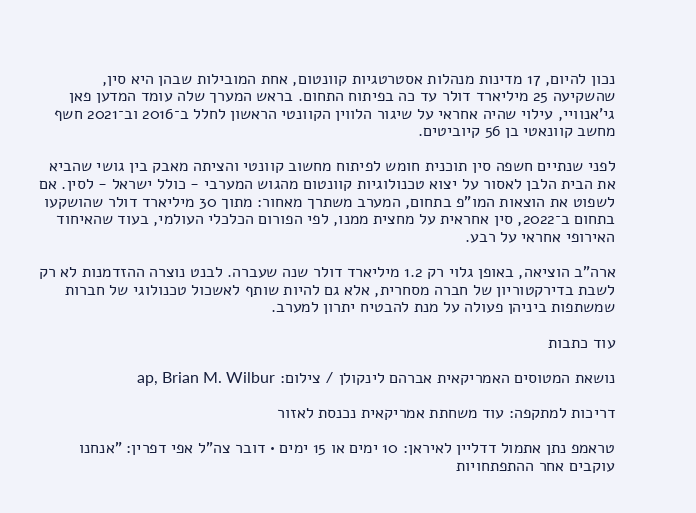נכון להיום, 17 מדינות מנהלות אסטרטגיות קוונטום, אחת המובילות שבהן היא סין, שהשקיעה 25 מיליארד דולר עד כה בפיתוח התחום. בראש המערך שלה עומד המדען פאן גי'אנוויי, עילוי שהיה אחראי על שיגור הלווין הקוונטי הראשון לחלל ב־2016 וב־2021 חשף מחשב קוונאטי בן 56 קיוביטים.

לפני שנתיים חשפה סין תוכנית חומש לפיתוח מחשוב קוונטי והציתה מאבק בין גושי שהביא את הבית הלבן לאסור על יצוא טכנולוגיות קוונטום מהגוש המערבי - כולל ישראל - לסין. אם לשפוט את הוצאות המו"פ בתחום, המערב משתרך מאחור: מתוך 30 מיליארד דולר שהושקעו בתחום ב־2022, סין אחראית על מחצית ממנו, לפי הפורום הכלכלי העולמי, בעוד שהאיחוד האירופי אחראי על רבע.

ארה"ב הוציאה, באופן גלוי רק 1.2 מיליארד דולר שנה שעברה. לבנט נוצרה ההזדמנות לא רק לשבת בדירקטוריון של חברה מסחרית, אלא גם להיות שותף לאשכול טכנולוגי של חברות שמשתפות ביניהן פעולה על מנת להבטיח יתרון למערב.

עוד כתבות

נושאת המטוסים האמריקאית אברהם לינקולן / צילום: ap, Brian M. Wilbur

דריכות למתקפה: עוד משחתת אמריקאית נכנסת לאזור

טראמפ נתן אתמול דדליין לאיראן: 10 ימים או 15 ימים • דובר צה"ל אפי דפרין: "אנחנו עוקבים אחר ההתפתחויות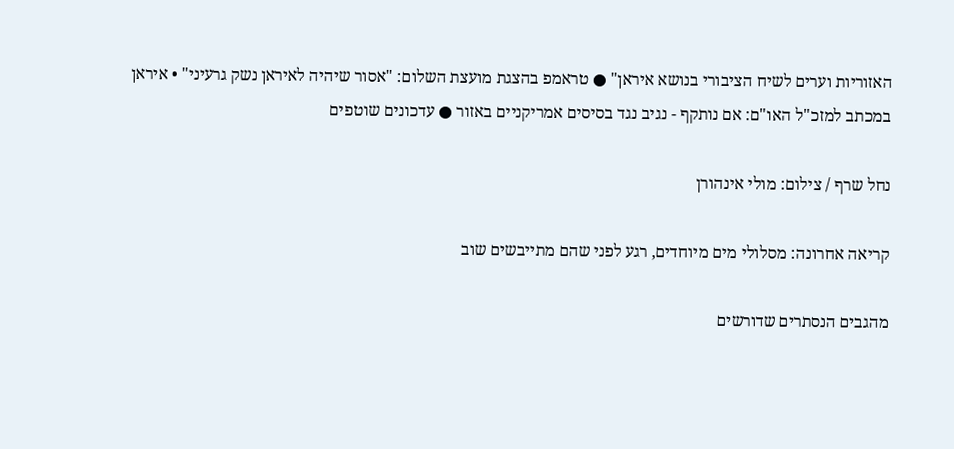האזוריות וערים לשיח הציבורי בנושא איראן" ● טראמפ בהצגת מועצת השלום: "אסור שיהיה לאיראן נשק גרעיני" • איראן במכתב למזכ"ל האו"ם: אם נותקף - נגיב נגד בסיסים אמריקניים באזור ● עדכונים שוטפים

נחל שרף / צילום: מולי אינהורן

קריאה אחרונה: מסלולי מים מיוחדים, רגע לפני שהם מתייבשים שוב

מהגבים הנסתרים שדורשים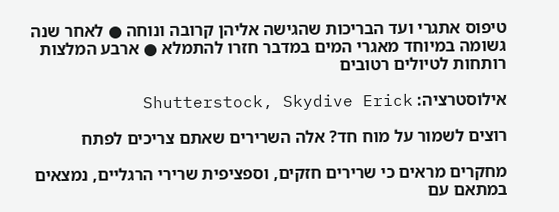טיפוס אתגרי ועד הבריכות שהגישה אליהן קרובה ונוחה ● לאחר שנה גשומה במיוחד מאגרי המים במדבר חזרו להתמלא ● ארבע המלצות רותחות לטיולים רטובים

אילוסטרציה: Shutterstock, Skydive Erick

רוצים לשמור על מוח חד? אלה השרירים שאתם צריכים לפתח

מחקרים מראים כי שרירים חזקים, וספציפית שרירי הרגליים, נמצאים במתאם עם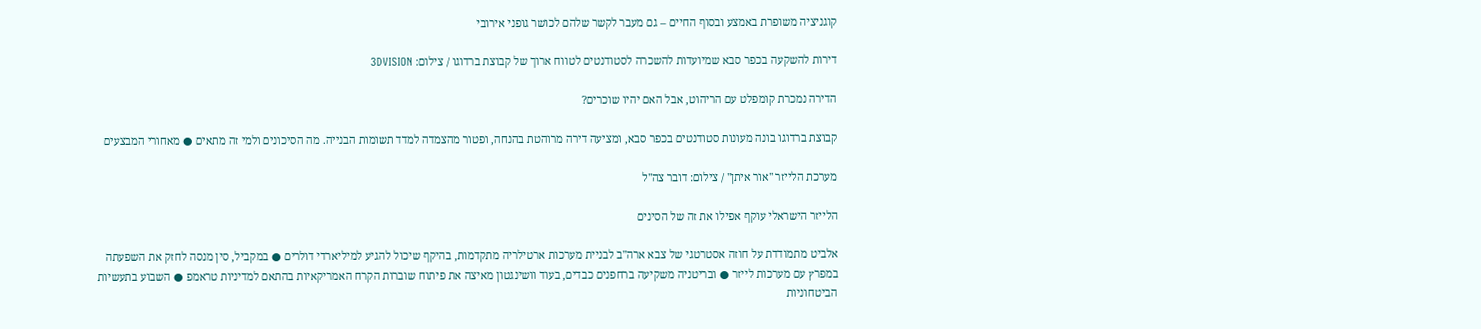קוגניציה משופרת באמצע ובסוף החיים – גם מעבר לקשר שלהם לכושר גופני אירובי

דירות להשקעה בכפר סבא שמיועדות להשכרה לסטודנטים לטווח ארוך של קבוצת ברדוגו / צילום: 3DVISION

הדירה נמכרת קומפלט עם הריהוט, אבל האם יהיו שוכרים?

קבוצת ברדוגו בונה מעונות סטודנטים בכפר סבא, ומציעה דירה מרוהטת בהנחה, ופטור מהצמדה למדד תשומות הבנייה. מה הסיכונים ולמי זה מתאים ● מאחורי המבצעים

מערכת הלייזר ''אור איתן'' / צילום: דובר צה''ל

הלייזר הישראלי עוקף אפילו את זה של הסינים

אלביט מתמודדת על חוזה אסטרטגי של צבא ארה"ב לבניית מערכות ארטילריה מתקדמות, בהיקף שיכול להגיע למיליארדי דולרים ● במקביל, סין מנסה לחזק את השפעתה במפרץ עם מערכות לייזר ● ובריטניה משקיעה ברחפנים כבדים, בעוד וושינגטון מאיצה את פיתוח שוברות הקרח האמריקאיות בהתאם למדיניות טראמפ ● השבוע בתעשיות הביטחוניות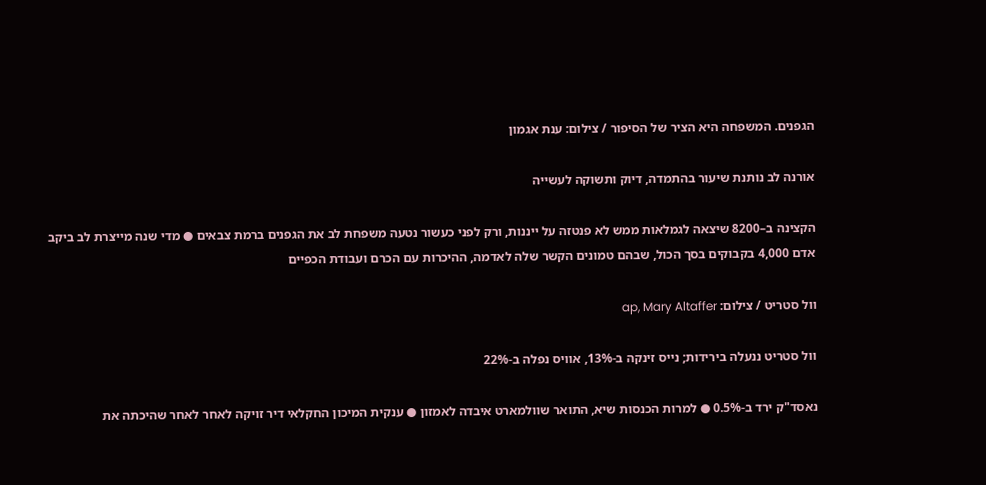הגפנים. המשפחה היא הציר של הסיפור / צילום: ענת אגמון

אורנה לב נותנת שיעור בהתמדה, דיוק ותשוקה לעשייה

הקצינה ב–8200 שיצאה לגמלאות ממש לא פנטזה על ייננות, ורק לפני כעשור נטעה משפחת לב את הגפנים ברמת צבאים ● מדי שנה מייצרת לב ביקב אדם 4,000 בקבוקים בסך הכול, שבהם טמונים הקשר שלה לאדמה, ההיכרות עם הכרם ועבודת הכפיים

וול סטריט / צילום: ap, Mary Altaffer

וול סטריט ננעלה בירידות; נייס זינקה ב-13%, אוויס נפלה ב-22%

נאסד"ק ירד ב-0.5% ● למרות הכנסות שיא, התואר שוולמארט איבדה לאמזון ● ענקית המיכון החקלאי דיר זויקה לאחר לאחר שהיכתה את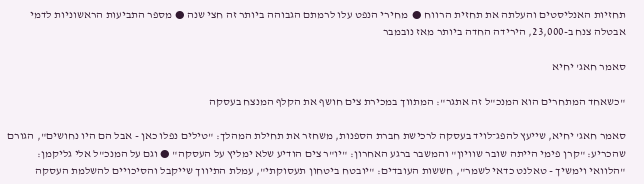תחזיות האנליסטים והעלתה את תחזית הרווח ●  מחירי הנפט עלו לרמתם הגבוהה ביותר זה חצי שנה ● מספר התביעות הראשוניות לדמי אבטלה צנח ב-23,000, הירידה החדה ביותר מאז נובמבר

סאמר חאג' יחיא

"כשאחד המתחרים הוא המנכ"ל זה אתגר": המתווך במכירת צים חושף את הקלף המנצח בעסקה

סאמר חאג' יחיא, שייעץ להפג־לויד בעסקה לרכישת חברת הספנות, משחזר את תחילת המהלך: "טילים נפלו כאן - אבל הם היו נחושים", הגורם שהכריע: "קרן פימי הייתה שובר שוויון" והמשבר ברגע האחרון: "יו"ר צים הודיע שלא ימליץ על העסקה" ● וגם על המנכ"ל אלי גליקמן: "הלוואי וימשיך - טאלנט כדאי לשמר", חששות העובדים: "יובטח ביטחון תעסוקתי", עמלת התיווך שייקבל והסיכויים להשלמת העסקה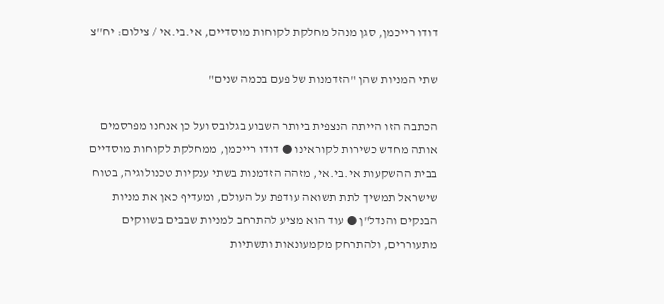דודו רייכמן, סגן מנהל מחלקת לקוחות מוסדיים, אי.בי.אי / צילום: יח''צ

שתי המניות שהן "הזדמנות של פעם בכמה שנים"

הכתבה הזו הייתה הנצפית ביותר השבוע בגלובס ועל כן אנחנו מפרסמים אותה מחדש כשירות לקוראינו ● דודו רייכמן, ממחלקת לקוחות מוסדיים בבית ההשקעות אי.בי.אי, מזהה הזדמנות בשתי ענקיות טכנולוגיה, בטוח שישראל תמשיך לתת תשואה עודפת על העולם, ומעדיף כאן את מניות הבנקים והנדל"ן ● עוד הוא מציע להתרחב למניות שבבים בשווקים מתעוררים, ולהתרחק מקמעונאות ותשתיות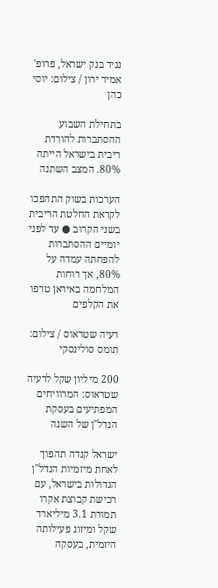נגיד בנק ישראל, פרופ' אמיר ירון / צילום: יוסי כהן

בתחילת השבוע ההסתברות להורדת ריבית בישראל הייתה 80%. המצב השתנה

הערכות בשוק התהפכו לקראת החלטת הריבית בשני הקרוב ● עד לפני יומיים ההסתברות להפחתה עמדה על 80%, אך רוחות המלחמה באיראן טרפו את הקלפים

רעיה שטראוס / צילום: תומס סולינסקי

200 מיליון שקל לרעיה שטראוס: המרוויחים המפתיעים בעסקת הנדל"ן של השנה

ישראל קנדה תהפוך לאחת מיזמיות הנדל"ן הגדולות בישראל, עם רכישת קבוצת אקרו תמורת 3.1 מיליארד שקל ומיזוג פעילותה היזמית, בעסקה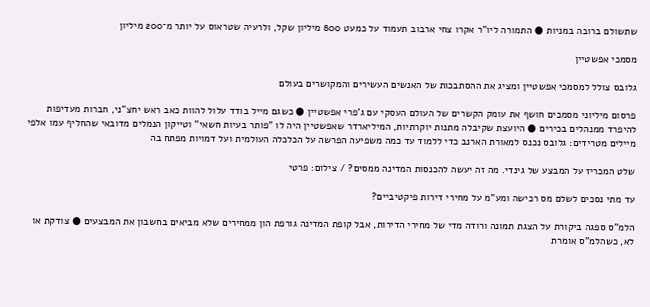שתשולם ברובה במניות ● התמורה ליו"ר אקרו צחי ארבוב תעמוד על כמעט 800 מיליון שקל, ולרעיה שטראוס על יותר מ־200 מיליון

מסמכי אפשטיין

גלובס צולל למסמכי אפשטיין ומציג את ההסתבכות של האנשים העשירים והמקושרים בעולם

פרסום מיליוני מסמכים חושף את עומק הקשרים של העולם העסקי עם ג'פרי אפשטיין ● כשגם מייל בודד עלול להוות כאב ראש יחצ"ני, חברות מעדיפות להיפרד ממנהלים בכירים ● היועצת שקיבלה מתנות יוקרתיות, המיליארדר שאפשטיין היה לו "פותר בעיות חשאי" וטייקון הנמלים מדובאי שהחליף עמו אלפי מיילים מטרידים: גלובס נכנס למאורת הארנב כדי ללמוד עד כמה משפיעה הפרשה על הכלכלה העולמית ועל דמויות מפתח בה

שלט המכריז על המבצע של גינדי. מה זה יעשה להכנסות המדינה ממסים? / צילום: פרטי

עד מתי נסכים לשלם מס רכישה ומע"מ על מחירי דירות פיקטיביים?

הלמ"ס ספגה ביקורת על הצגת תמונה ורודה מדי של מחירי הדירות, אבל קופת המדינה גורפת הון ממחירים שלא מביאים בחשבון את המבצעים ● צודקת או לא, כשהלמ"ס אומרת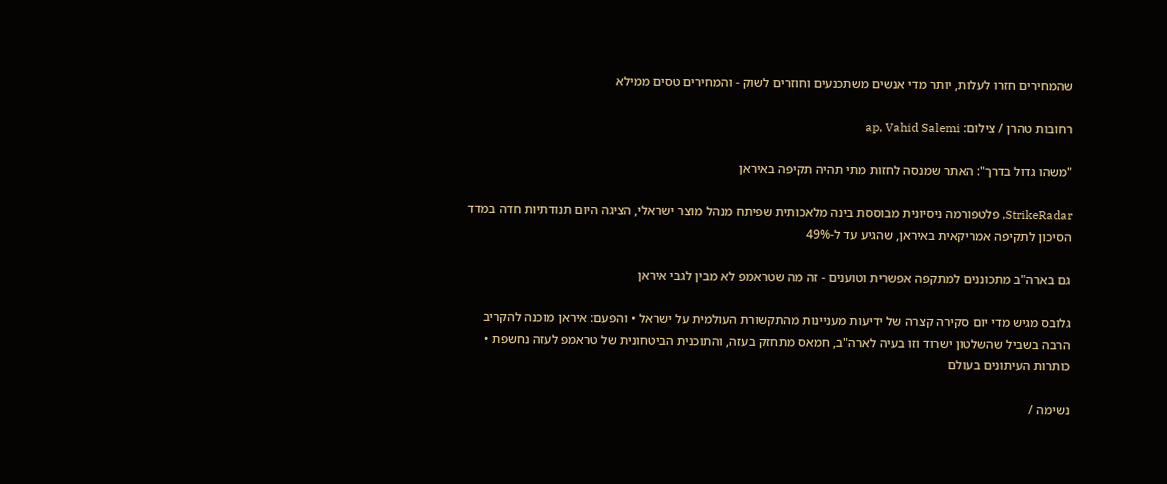שהמחירים חזרו לעלות, יותר מדי אנשים משתכנעים וחוזרים לשוק - והמחירים טסים ממילא

רחובות טהרן / צילום: ap, Vahid Salemi

"משהו גדול בדרך": האתר שמנסה לחזות מתי תהיה תקיפה באיראן

StrikeRadar, פלטפורמה ניסיונית מבוססת בינה מלאכותית שפיתח מנהל מוצר ישראלי, הציגה היום תנודתיות חדה במדד הסיכון לתקיפה אמריקאית באיראן, שהגיע עד ל-49%

גם בארה"ב מתכוננים למתקפה אפשרית וטוענים - זה מה שטראמפ לא מבין לגבי איראן

גלובס מגיש מדי יום סקירה קצרה של ידיעות מעניינות מהתקשורת העולמית על ישראל • והפעם: איראן מוכנה להקריב הרבה בשביל שהשלטון ישרוד וזו בעיה לארה"ב, חמאס מתחזק בעזה, והתוכנית הביטחונית של טראמפ לעזה נחשפת • כותרות העיתונים בעולם

נשימה /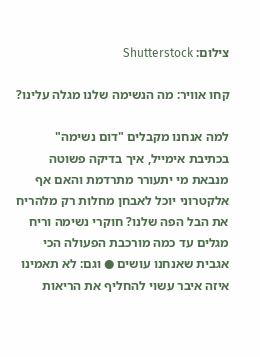צילום: Shutterstock

קחו אוויר: מה הנשימה שלנו מגלה עלינו?

למה אנחנו מקבלים "דום נשימה" בכתיבת אימייל, איך בדיקה פשוטה מנבאת מי יתעורר מתרדמת והאם אף אלקטרוני יוכל לאבחן מחלות רק מלהריח את הבל הפה שלנו? חוקרי נשימה וריח מגלים עד כמה מורכבת הפעולה הכי אגבית שאנחנו עושים ● וגם: לא תאמינו איזה איבר עשוי להחליף את הריאות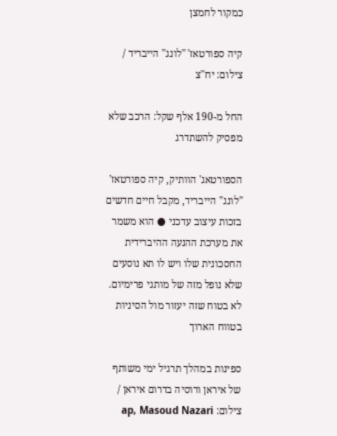כמקור לחמצן

קיה ספורטאז' ''לונג'' הייבריד / צילום: יח''צ

החל מ-190 אלף שקל: הרכב שלא מפסיק להשתדרג

הספורטאג' הוותיק, קיה ספורטאז' "לונג" הייבריד, מקבל חיים חדשים בזכות עיצוב עדכני ● הוא משמר את מערכת ההנעה ההיברידית החסכונית שלו ויש לו תא נוסעים שלא נופל מזה של מותגי פרימיום. לא בטוח שזה יעזור מול הסיניות בטווח הארוך

ספינות במהלך תרגיל ימי משותף של איראן ורוסיה בדרום איראן / צילום: ap, Masoud Nazari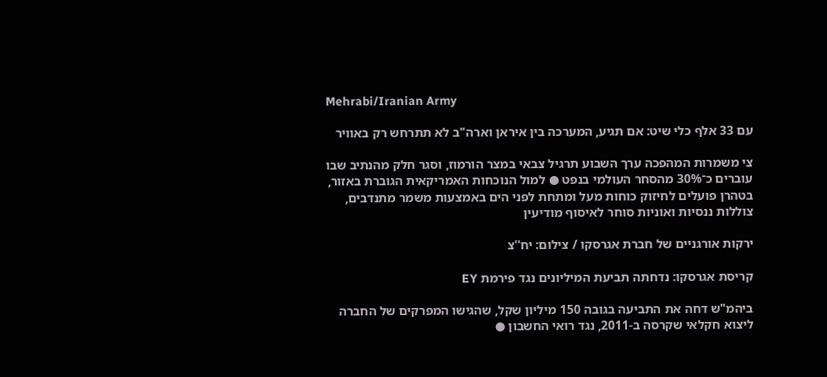Mehrabi/Iranian Army

עם 33 אלף כלי שיט: אם תגיע, המערכה בין איראן וארה"ב לא תתרחש רק באוויר

צי משמרות המהפכה ערך השבוע תרגיל צבאי במצר הורמוז, וסגר חלק מהנתיב שבו עוברים כ־30% מהסחר העולמי בנפט ● למול הנוכחות האמריקאית הגוברת באזור, בטהרן פועלים לחיזוק כוחות מעל ומתחת לפני הים באמצעות משמר מתנדבים, צוללות ננסיות ואוניות סוחר לאיסוף מודיעין

ירקות אורגניים של חברת אגרסקו / צילום: יח''צ

קריסת אגרסקו: נדחתה תביעת המיליונים נגד פירמת EY

ביהמ"ש דחה את התביעה בגובה 150 מיליון שקל, שהגישו המפרקים של החברה ליצוא חקלאי שקרסה ב-2011, נגד רואי החשבון ●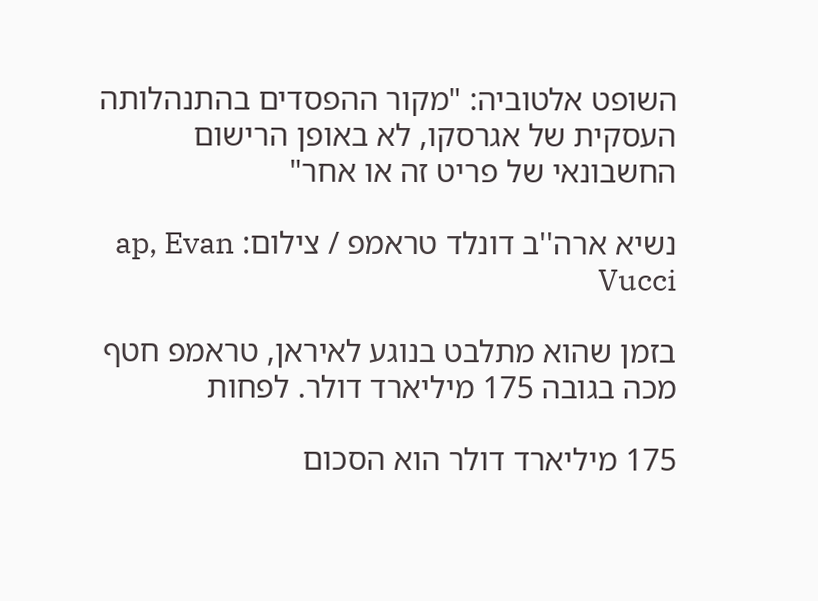השופט אלטוביה: "מקור ההפסדים בהתנהלותה העסקית של אגרסקו, לא באופן הרישום החשבונאי של פריט זה או אחר"

נשיא ארה''ב דונלד טראמפ / צילום: ap, Evan Vucci

בזמן שהוא מתלבט בנוגע לאיראן, טראמפ חטף מכה בגובה 175 מיליארד דולר. לפחות

175 מיליארד דולר הוא הסכום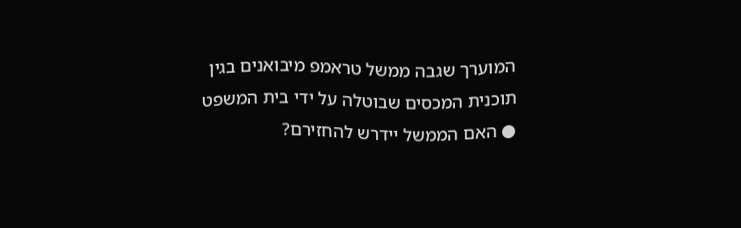המוערך שגבה ממשל טראמפ מיבואנים בגין תוכנית המכסים שבוטלה על ידי בית המשפט ● האם הממשל יידרש להחזירם?